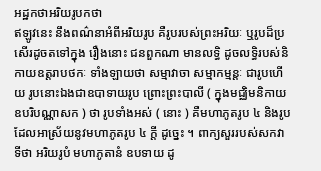អដ្ឋកថាអរិយរូបកថា
ឥឡូវនេះ នឹងពណ៌នាអំពីអរិយរូប គឺរូបរបស់ព្រះអរិយៈ ឬរូបដ៏ប្រសើរដូចតទៅក្នុង រឿងនោះ ជនពួកណា មានលទ្ធិ ដូចលទ្ធិរបស់និកាយឧត្តរាបថកៈ ទាំងឡាយថា សម្មាវាចា សម្មាកម្មន្តៈ ជារូបហើយ រូបនោះឯងជាឧបាទាយរូប ព្រោះព្រះបាលី ( ក្នុងមជ្ឈិមនិកាយ ឧបរិបណ្ណាសក ) ថា រូបទាំងអស់ ( នោះ ) គឺមហាភូតរូប ៤ និងរូបដែលអាស្រ័យនូវមហាភូតរូប ៤ ក្តី ដូច្នេះ ។ ពាក្យសួររបស់សកវាទីថា អរិយរូបំ មហាភូតានំ ឧបទាយ ដូ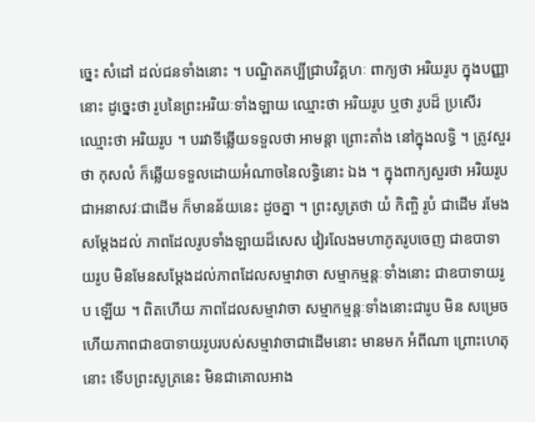ច្នេះ សំដៅ ដល់ជនទាំងនោះ ។ បណ្ឌិតគប្បីជ្រាបវិគ្គហៈ ពាក្យថា អរិយរូប ក្នុងបញ្ញា នោះ ដូច្នេះថា រូបនៃព្រះអរិយៈទាំងឡាយ ឈ្មោះថា អរិយរូប ឬថា រូបដ៏ ប្រសើរ ឈ្មោះថា អរិយរូប ។ បរវាទីឆ្លើយទទួលថា អាមន្តា ព្រោះតាំង នៅក្នុងលទ្ធិ ។ ត្រូវសួរថា កុសលំ ក៏ឆ្លើយទទួលដោយអំណាចនៃលទ្ធិនោះ ឯង ។ ក្នុងពាក្យសួរថា អរិយរូប ជាអនាសវៈជាដើម ក៏មានន័យនេះ ដូចគ្នា ។ ព្រះសូត្រថា យំ កិញ្ចិ រូបំ ជាដើម រមែងសម្តែងដល់ ភាពដែលរូបទាំងឡាយដ៏សេស វៀរលែងមហាភូតរូបចេញ ជាឧបាទាយរូប មិនមែនសម្តែងដល់ភាពដែលសម្មាវាចា សម្មាកម្មន្តៈទាំងនោះ ជាឧបាទាយរូប ឡើយ ។ ពិតហើយ ភាពដែលសម្មាវាចា សម្មាកម្មន្តៈទាំងនោះជារូប មិន សម្រេច ហើយភាពជាឧបាទាយរូបរបស់សម្មាវាចាជាដើមនោះ មានមក អំពីណា ព្រោះហេតុនោះ ទើបព្រះសូត្រនេះ មិនជាគោលអាង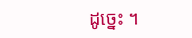ដូច្នេះ ។